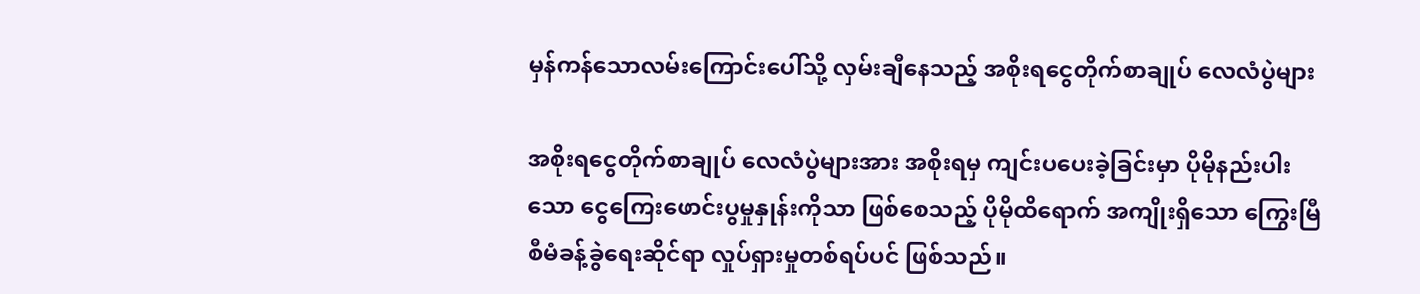မှန်ကန်သောလမ်းကြောင်းပေါ်သို့ လှမ်းချီနေသည့် အစိုးရငွေတိုက်စာချုပ် လေလံပွဲများ

အစိုးရငွေတိုက်စာချုပ် လေလံပွဲများအား အစိုးရမှ ကျင်းပပေးခဲ့ခြင်းမှာ ပိုမိုနည်းပါးသော ငွေကြေးဖောင်းပွမှုနှုန်းကိုသာ ဖြစ်စေသည့် ပိုမိုထိရောက် အကျိုးရှိသော ကြွေးမြီ စီမံခန့်ခွဲရေးဆိုင်ရာ လှုပ်ရှားမှုတစ်ရပ်ပင် ဖြစ်သည်။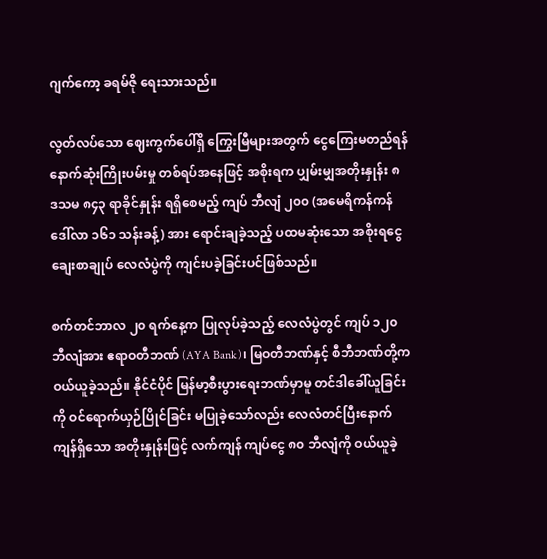ဂျက်ကော့ ခရမ်ဇို ရေးသားသည်။

လွတ်လပ်သော ဈေးကွက်ပေါ်ရှိ ကြွေးမြီများအတွက် ငွေကြေးမတည်ရန် နောက်ဆုံးကြိုးပမ်းမှု တစ်ရပ်အနေဖြင့် အစိုးရက ပျှမ်းမျှအတိုးနှုန်း ၈ ဒသမ ၈၄၃ ရာခိုင်နှုန်း ရရှိစေမည့် ကျပ် ဘီလျံ ၂၀၀ (အမေရိကန်ကန်ဒေါ်လာ ၁၆၁ သန်းခန့်) အား ရောင်းချခဲ့သည့် ပထမဆုံးသော အစိုးရငွေချေးစာချုပ် လေလံပွဲကို ကျင်းပခဲ့ခြင်းပင်ဖြစ်သည်။

စက်တင်ဘာလ ၂၀ ရက်နေ့က ပြုလုပ်ခဲ့သည့် လေလံပွဲတွင် ကျပ် ၁၂၀ ဘီလျံအား ဧရာဝတီဘဏ် (AYA Bank)၊ မြဝတီဘဏ်နှင့် စီဘီဘဏ်တို့က ဝယ်ယူခဲ့သည်။ နိုင်ငံပိုင် မြန်မာ့စီးပွားရေးဘဏ်မှာမူ တင်ဒါခေါ်ယူခြင်းကို ဝင်ရောက်ယှဉ်ပြိုင်ခြင်း မပြုခဲ့သော်လည်း လေလံတင်ပြီးနောက် ကျန်ရှိသော အတိုးနှုန်းဖြင့် လက်ကျန် ကျပ်ငွေ ၈၀ ဘီလျံကို ဝယ်ယူခဲ့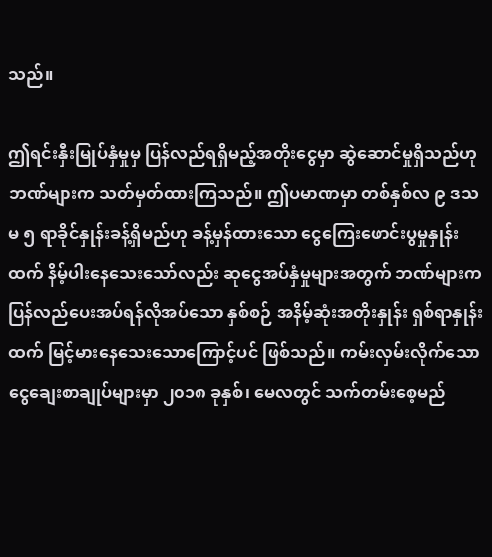သည်။

ဤရင်းနှီးမြုပ်နှံမှုမှ ပြန်လည်ရရှိမည့်အတိုးငွေမှာ ဆွဲဆောင်မှုရှိသည်ဟု ဘဏ်များက သတ်မှတ်ထားကြသည်။ ဤပမာဏမှာ တစ်နှစ်လ ၉ ဒသမ ၅ ရာခိုင်နှုန်းခန့်ရှိမည်ဟု ခန့်မှန်ထားသော ငွေကြေးဖောင်းပွမှုနှုန်းထက် နိမ့်ပါးနေသေးသော်လည်း ဆုငွေအပ်နှံမှုများအတွက် ဘဏ်များက ပြန်လည်ပေးအပ်ရန်လိုအပ်သော နှစ်စဉ် အနိမ့်ဆုံးအတိုးနှုန်း ရှစ်ရာနှုန်းထက် မြင့်မားနေသေးသောကြောင့်ပင် ဖြစ်သည်။ ကမ်းလှမ်းလိုက်သော ငွေချေးစာချုပ်များမှာ ၂၀၁၈ ခုနှစ်၊ မေလတွင် သက်တမ်းစေ့မည်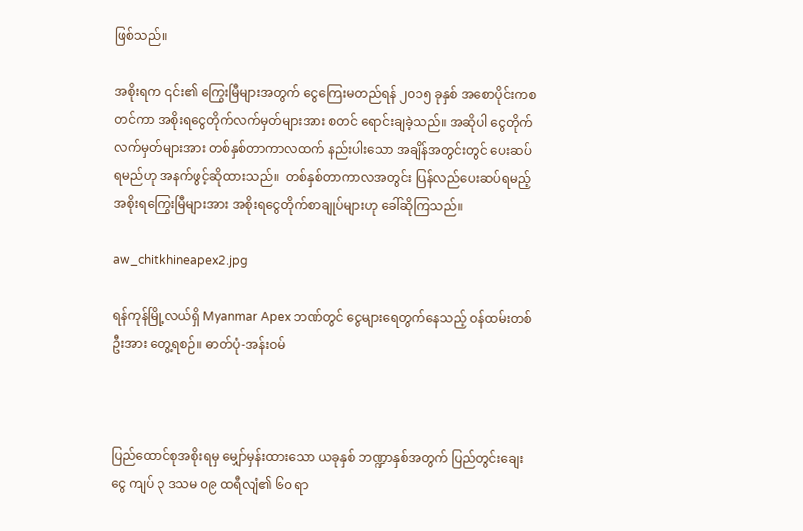ဖြစ်သည်။

အစိုးရက ၎င်း၏ ကြွေးမြီများအတွက် ငွေကြေးမတည်ရန် ၂၀၁၅ ခုနှစ် အစောပိုင်းကစတင်ကာ အစိုးရငွေတိုက်လက်မှတ်များအား စတင် ရောင်းချခဲ့သည်။ အဆိုပါ ငွေတိုက်လက်မှတ်များအား တစ်နှစ်တာကာလထက် နည်းပါးသော အချိန်အတွင်းတွင် ပေးဆပ်ရမည်ဟု အနက်ဖွင့်ဆိုထားသည်။  တစ်နှစ်တာကာလအတွင်း ပြန်လည်ပေးဆပ်ရမည့် အစိုးရကြွေးမြီများအား အစိုးရငွေတိုက်စာချုပ်များဟု ခေါ်ဆိုကြသည်။

aw_chitkhineapex2.jpg

ရန်ကုန်မြို့လယ်ရှိ Myanmar Apex ဘဏ်တွင် ငွေများရေတွက်နေသည့် ဝန်ထမ်းတစ်ဦးအား တွေ့ရစဉ်။ ဓာတ်ပုံ-အန်းဝမ်



ပြည်ထောင်စုအစိုးရမှ မျှော်မှန်းထားသော ယခုနှစ် ဘဏ္ဍာနှစ်အတွက် ပြည်တွင်းချေးငွေ ကျပ် ၃ ဒသမ ၀၉ ထရီလျံ၏ ၆၀ ရာ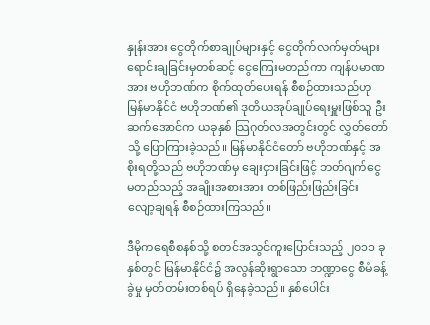နှုန်းအား ငွေတိုက်စာချုပ်များနှင့် ငွေတိုက်လက်မှတ်များ ရောင်းချခြင်းမှတစ်ဆင့် ငွေကြေးမတည်ကာ ကျန်ပမာဏအား ဗဟိုဘဏ်က စိုက်ထုတ်ပေးရန် စီစဉ်ထားသည်ဟု မြန်မာနိုင်ငံ ဗဟိုဘဏ်၏ ဒုတိယအုပ်ချုပ်ရေးမှူးဖြစ်သူ ဦးဆက်အောင်က ယခုနှစ် သြဂုတ်လအတွင်းတွင် လွှတ်တော်သို့ ပြောကြားခဲ့သည်။ မြန်မာနိုင်ငံတော် ဗဟိုဘဏ်နှင့် အစိုးရတို့သည် ဗဟိုဘဏ်မှ ချေးငှားခြင်းဖြင့် ဘတ်ဂျက်ငွေ မတည်သည့် အချိုးအစားအား တစ်ဖြည်းဖြည်းခြင်း လျော့ချရန် စီစဉ်ထားကြသည်။

ဒီမိုကရေစီစနစ်သို့ စတင်အသွင်ကူးပြောင်းသည့် ၂၀၁၁ ခုနှစ်တွင် မြန်မာနိုင်ငံ၌ အလွန်ဆိုးရွာသော ဘဏ္ဍာငွေ စီမံခန့်ခွဲမှု မှတ်တမ်းတစ်ရပ် ရှိနေခဲ့သည်။ နှစ်ပေါင်း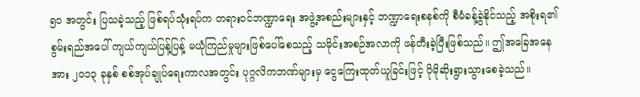၅၀ အတွင်း ပြသခဲ့သည့် ဖြစ်ရပ်သုံးရပ်က တရားဝင်ဘဏ္ဍာရေး အဖွဲ့အစည်းများနှင့် ဘဏ္ဍာရေးစနစ်ကို စီမံခန့်ခွဲနိုင်သည့် အစိုးရ၏ စွမ်းရည်အပေါ် ကျယ်ကျယ်ပြန့်ပြန့် မယုံကြည်မှုများဖြစ်ပေါ်စေသည့် သမိုင်းအစဉ်အလာကို ဖန်တီးခဲ့ပြီးဖြစ်သည်။ ဤအခြေအနေအား ၂၀၁၃ ခုနှစ် စစ်အုပ်ချုပ်ရေးကာလအတွင်း ပုဂ္ဂလိကဘဏ်များမှ ငွေကြေးထုတ်ယူခြင်းဖြင့် ပိုမိုဆိုးရွားသွားစေခဲ့သည်။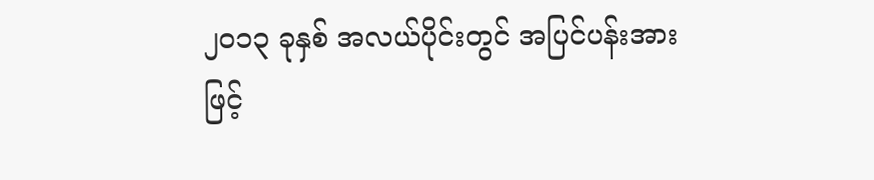၂၀၁၃ ခုနှစ် အလယ်ပိုင်းတွင် အပြင်ပန်းအားဖြင့်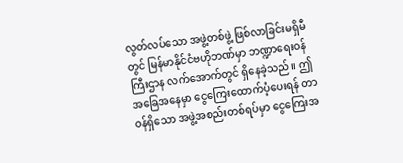လွတ်လပ်သော အဖွဲ့တစ်ဖွဲ့ ဖြစ်လာခြင်းမရှိမီတွင် မြန်မာနိုင်ငံဗဟိုဘဏ်မှာ ဘဏ္ဍာရေးဝန်ကြီးဌာန လက်အောက်တွင် ရှိနေခဲ့သည်။ ဤအခြေအနေမှာ ငွေကြေးထောက်ပံ့ပေးရန် တာဝန်ရှိသော အဖွဲ့အစည်းတစ်ရပ်မှာ ငွေကြေးအ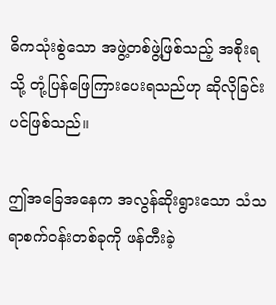ဓိကသုံးစွဲသော အဖွဲ့တစ်ဖွဲ့ဖြစ်သည့် အစိုးရသို့ တုံ့ပြန်ဖြေကြားပေးရသည်ဟု ဆိုလိုခြင်းပင်ဖြစ်သည်။

ဤအခြေအနေက အလွန်ဆိုးရွားသော သံသရာစက်ဝန်းတစ်ခုကို ဖန်တီးခဲ့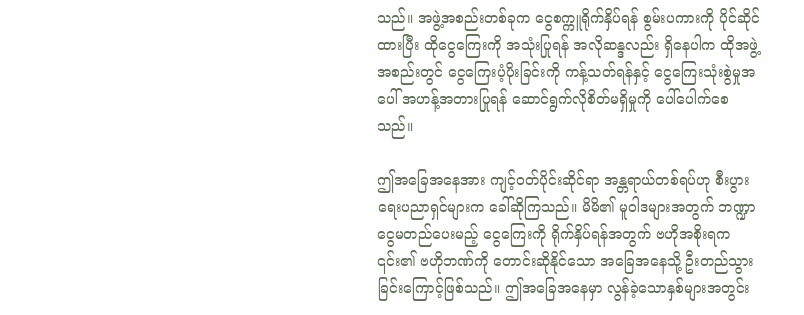သည်။ အဖွဲ့အစည်းတစ်ခုက ငွေစက္ကူရိုက်နှိပ်ရန် စွမ်းပကားကို ပိုင်ဆိုင်ထားပြီး ထိုငွေကြေးကို အသုံးပြုရန် အလိုဆန္ဒလည်း ရှိနေပါက ထိုအဖွဲ့အစည်းတွင် ငွေကြေးပံ့ပိုးခြင်းကို ကန့်သတ်ရန်နှင့် ငွေကြေးသုံးစွဲမှုအပေါ် အဟန့်အတားပြုရန် ဆောင်ရွက်လိုစိတ်မရှိမှုကို ပေါ်ပေါက်စေသည်။

ဤအခြေအနေအား ကျင့်ဝတ်ပိုင်းဆိုင်ရာ အန္တရာယ်တစ်ရပ်ဟု စီးပွားရေးပညာရှင်များက ခေါ်ဆိုကြသည်။ မိမိ၏ မူဝါဒများအတွက် ဘဏ္ဍာငွေမတည်ပေးမည့် ငွေကြေးကို ရိုက်နှိပ်ရန်အတွက် ဗဟိုအစိုးရက ၎င်း၏ ဗဟိုဘဏ်ကို တောင်းဆိုနိုင်သော အခြေအနေသို့ ဦးတည်သွားခြင်းကြောင့်ဖြစ်သည်။ ဤအခြေအနေမှာ လွန်ခဲ့သောနှစ်များအတွင်း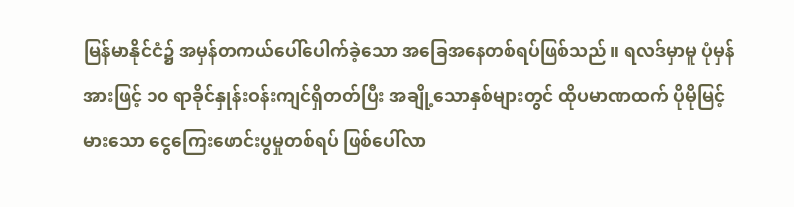မြန်မာနိုင်ငံ၌ အမှန်တကယ်ပေါ်ပေါက်ခဲ့သော အခြေအနေတစ်ရပ်ဖြစ်သည်။ ရလဒ်မှာမူ ပုံမှန်အားဖြင့် ၁၀ ရာခိုင်နှုန်းဝန်းကျင်ရှိတတ်ပြီး အချို့သောနှစ်များတွင် ထိုပမာဏထက် ပိုမိုမြင့်မားသော ငွေကြေးဖောင်းပွမှုတစ်ရပ် ဖြစ်ပေါ်လာ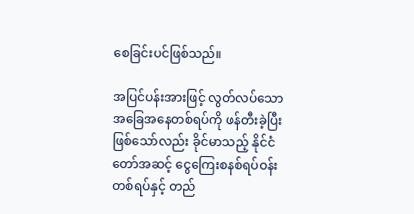စေခြင်းပင်ဖြစ်သည်။

အပြင်ပန်းအားဖြင့် လွတ်လပ်သောအခြေအနေတစ်ရပ်ကို ဖန်တီးခဲ့ပြီးဖြစ်သော်လည်း ခိုင်မာသည့် နိုင်ငံတော်အဆင့် ငွေကြေးစနစ်ရပ်ဝန်း တစ်ရပ်နှင့် တည်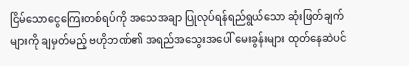ငြိမ်သောငွေကြေးတစ်ရပ်ကို အသေအချာ ပြုလုပ်ရန်ရည်ရွယ်သော ဆုံးဖြတ်ချက်များကို ချမှတ်မည့် ဗဟိုဘဏ်၏ အရည်အသွေးအပေါ် မေးခွန်းများ ထုတ်နေဆဲပင်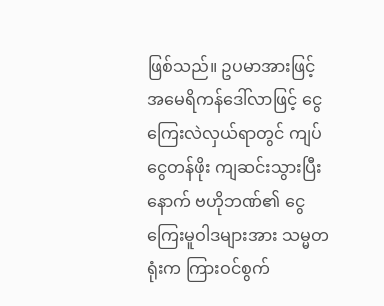ဖြစ်သည်။ ဥပမာအားဖြင့် အမေရိကန်ဒေါ်လာဖြင့် ငွေကြေးလဲလှယ်ရာတွင် ကျပ်ငွေတန်ဖိုး ကျဆင်းသွားပြီးနောက် ဗဟိုဘဏ်၏ ငွေကြေးမူဝါဒများအား သမ္မတရုံးက ကြားဝင်စွက်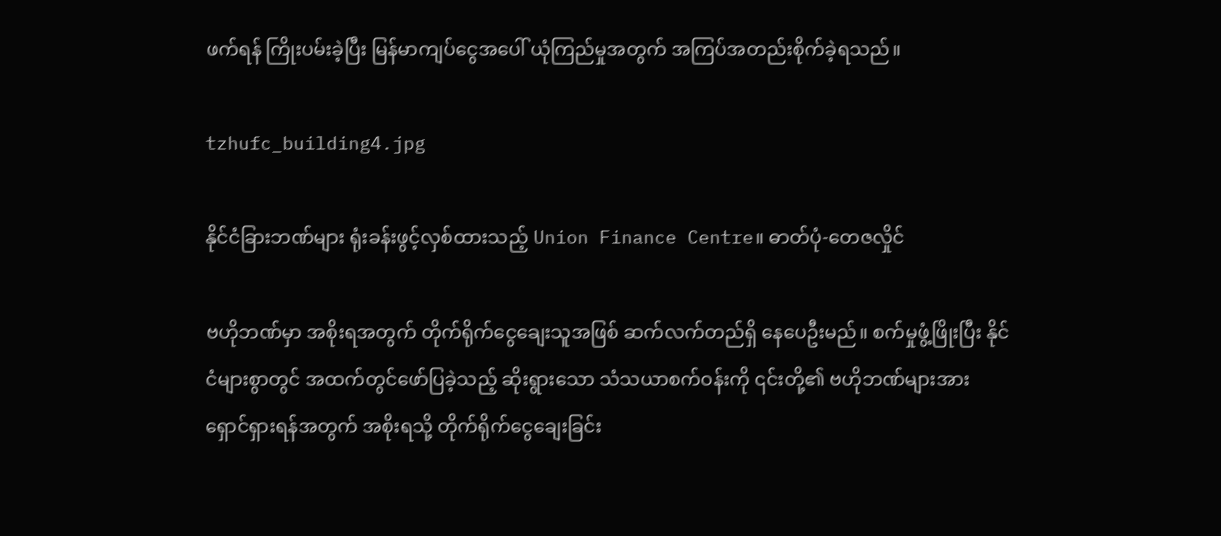ဖက်ရန် ကြိုးပမ်းခဲ့ပြီး မြန်မာကျပ်ငွေအပေါ် ယုံကြည်မှုအတွက် အကြပ်အတည်းစိုက်ခဲ့ရသည်။

tzhufc_building4.jpg

နိုင်ငံခြားဘဏ်များ ရုံးခန်းဖွင့်လှစ်ထားသည့် Union Finance Centre။ ဓာတ်ပုံ-တေဇလှိုင်

ဗဟိုဘဏ်မှာ အစိုးရအတွက် တိုက်ရိုက်ငွေချေးသူအဖြစ် ဆက်လက်တည်ရှိ နေပေဦးမည်။ စက်မှုဖွံ့ဖြိုးပြီး နိုင်ငံများစွာတွင် အထက်တွင်ဖော်ပြခဲ့သည့် ဆိုးရွားသော သံသယာစက်ဝန်းကို ၎င်းတို့၏ ဗဟိုဘဏ်များအား ရှောင်ရှားရန်အတွက် အစိုးရသို့ တိုက်ရိုက်ငွေချေးခြင်း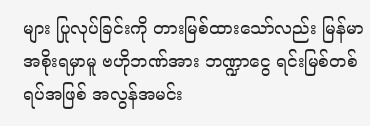များ ပြုလုပ်ခြင်းကို တားမြစ်ထားသော်လည်း မြန်မာအစိုးရမှာမူ ဗဟိုဘဏ်အား ဘဏ္ဍာငွေ ရင်းမြစ်တစ်ရပ်အဖြစ် အလွန်အမင်း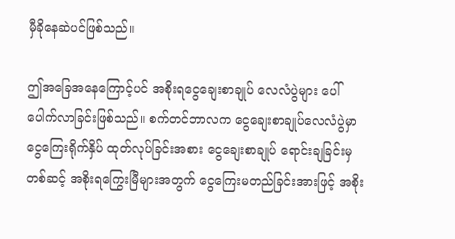မှီခိုနေဆဲပင်ဖြစ်သည်။

ဤအခြေအနေကြောင့်ပင် အစိုးရငွေချေးစာချုပ် လေလံပွဲများ ပေါ်ပေါက်လာခြင်းဖြစ်သည်။ စက်တင်ဘာလက ငွေချေးစာချုပ်လေလံပွဲမှာ ငွေကြေးရိုက်နှိပ် ထုတ်လုပ်ခြင်းအစား ငွေချေးစာချုပ် ရောင်းချခြင်းမှတစ်ဆင့် အစိုးရကြွေးမြီများအတွက် ငွေကြေးမတည်ခြင်းအားဖြင့် အစိုး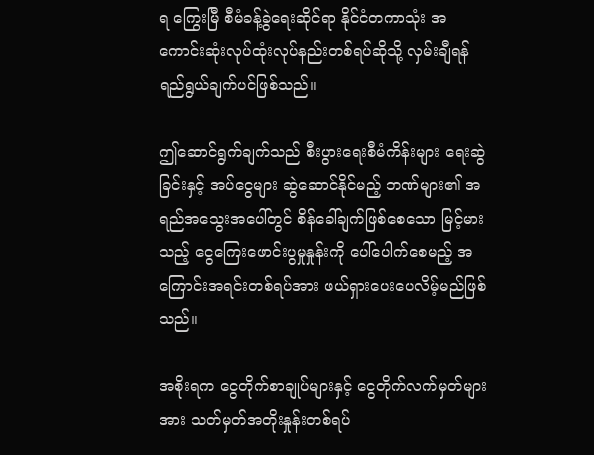ရ ကြွေးမြီ စီမံခန့်ခွဲရေးဆိုင်ရာ နိုင်ငံတကာသုံး အကောင်းဆုံးလုပ်ထုံးလုပ်နည်းတစ်ရပ်ဆိုသို့ လှမ်းချီရန် ရည်ရွယ်ချက်ပင်ဖြစ်သည်။

ဤဆောင်ရွက်ချက်သည် စီးပွားရေးစီမံကိန်းများ ရေးဆွဲခြင်းနှင့် အပ်ငွေများ ဆွဲဆောင်နိုင်မည့် ဘဏ်များ၏ အရည်အသွေးအပေါ်တွင် စိန်ခေါ်ချက်ဖြစ်စေသော မြင့်မားသည့် ငွေကြေးဖောင်းပွမှုနှုန်းကို ပေါ်ပေါက်စေမည့် အကြောင်းအရင်းတစ်ရပ်အား ဖယ်ရှားပေးပေလိမ့်မည်ဖြစ်သည်။

အစိုးရက ငွေတိုက်စာချုပ်များနှင့် ငွေတိုက်လက်မှတ်များအား သတ်မှတ်အတိုးနှုန်းတစ်ရပ်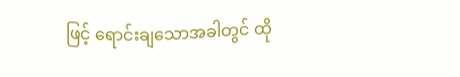ဖြင့် ရောင်းချသောအခါတွင် ထို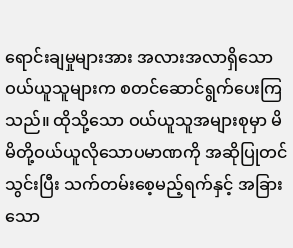ရောင်းချမှုများအား အလားအလာရှိသော ဝယ်ယူသူများက စတင်ဆောင်ရွက်ပေးကြသည်။ ထိုသို့သော ဝယ်ယူသူအများစုမှာ မိမိတို့ဝယ်ယူလိုသောပမာဏကို အဆိုပြုတင်သွင်းပြီး သက်တမ်းစေ့မည့်ရက်နှင့် အခြားသော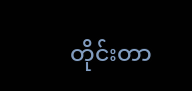တိုင်းတာ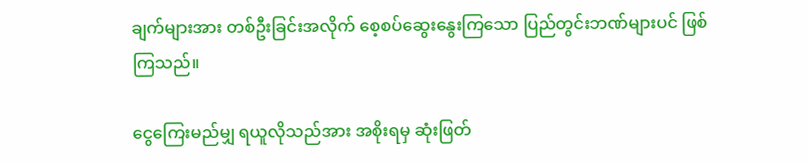ချက်များအား တစ်ဦးခြင်းအလိုက် စေ့စပ်ဆွေးနွေးကြသော ပြည်တွင်းဘဏ်များပင် ဖြစ်ကြသည်။

ငွေကြေးမည်မျှ ရယူလိုသည်အား အစိုးရမှ ဆုံးဖြတ်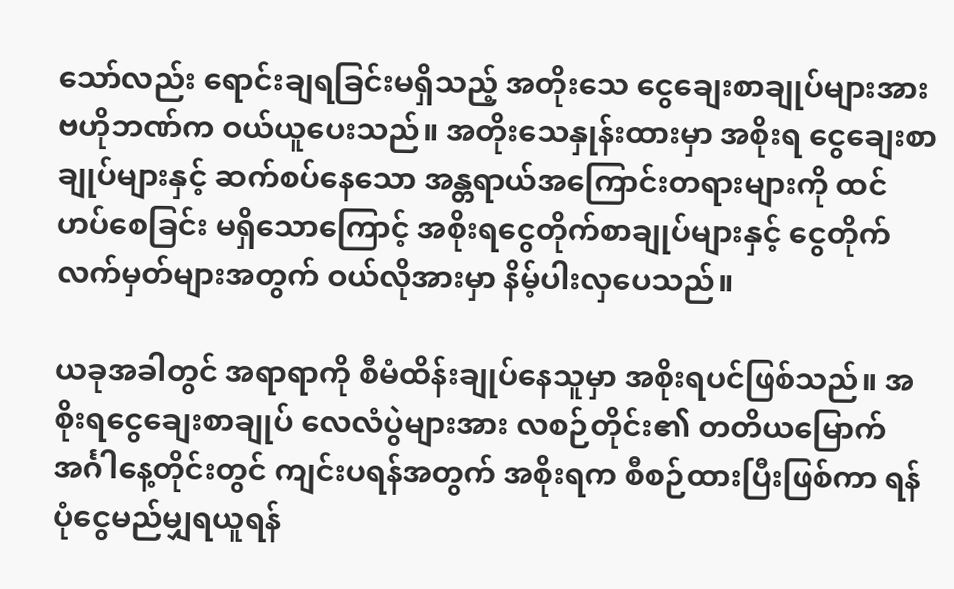သော်လည်း ရောင်းချရခြင်းမရှိသည့် အတိုးသေ ငွေချေးစာချုပ်များအား ဗဟိုဘဏ်က ဝယ်ယူပေးသည်။ အတိုးသေနှုန်းထားမှာ အစိုးရ ငွေချေးစာချုပ်များနှင့် ဆက်စပ်နေသော အန္တရာယ်အကြောင်းတရားများကို ထင်ဟပ်စေခြင်း မရှိသောကြောင့် အစိုးရငွေတိုက်စာချုပ်များနှင့် ငွေတိုက်လက်မှတ်များအတွက် ဝယ်လိုအားမှာ နိမ့်ပါးလှပေသည်။

ယခုအခါတွင် အရာရာကို စီမံထိန်းချုပ်နေသူမှာ အစိုးရပင်ဖြစ်သည်။ အစိုးရငွေချေးစာချုပ် လေလံပွဲများအား လစဉ်တိုင်း၏ တတိယမြောက် အင်္ဂါနေ့တိုင်းတွင် ကျင်းပရန်အတွက် အစိုးရက စီစဉ်ထားပြီးဖြစ်ကာ ရန်ပုံငွေမည်မျှရယူရန်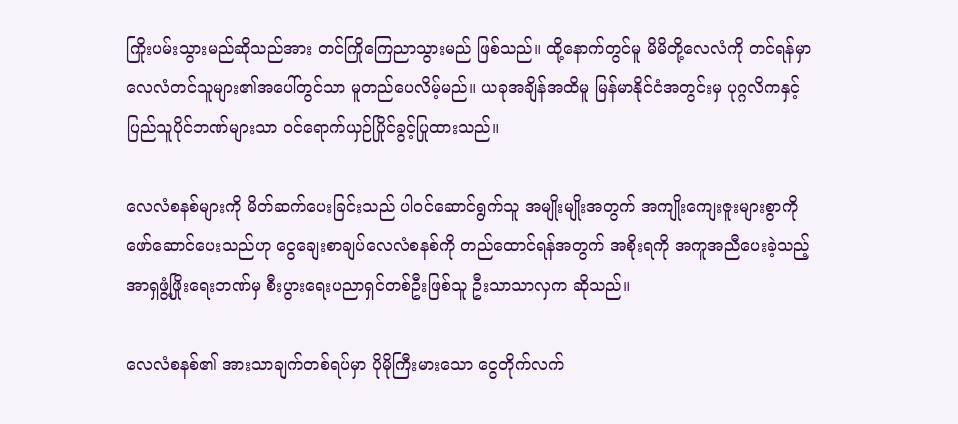ကြိုးပမ်းသွားမည်ဆိုသည်အား တင်ကြိုကြေညာသွားမည် ဖြစ်သည်။ ထို့နောက်တွင်မူ မိမိတို့လေလံကို တင်ရန်မှာ လေလံတင်သူများ၏အပေါ်တွင်သာ မူတည်ပေလိမ့်မည်။ ယခုအချိန်အထိမူ မြန်မာနိုင်ငံအတွင်းမှ ပုဂ္ဂလိကနှင့် ပြည်သူပိုင်ဘဏ်များသာ ဝင်ရောက်ယှဉ်ပြိုင်ခွင့်ပြုထားသည်။

လေလံစနစ်များကို မိတ်ဆက်ပေးခြင်းသည် ပါဝင်ဆောင်ရွက်သူ အမျိုးမျိုးအတွက် အကျိုးကျေးဇူးများစွာကို ဖော်ဆောင်ပေးသည်ဟု ငွေချေးစာချပ်လေလံစနစ်ကို တည်ထောင်ရန်အတွက် အစိုးရကို အကူအညီပေးခဲ့သည့် အာရှဖွံ့ဖြိုးရေးဘဏ်မှ စီးပွားရေးပညာရှင်တစ်ဦးဖြစ်သူ ဦးသာသာလှက ဆိုသည်။

လေလံစနစ်၏ အားသာချက်တစ်ရပ်မှာ ပိုမိုကြီးမားသော ငွေတိုက်လက်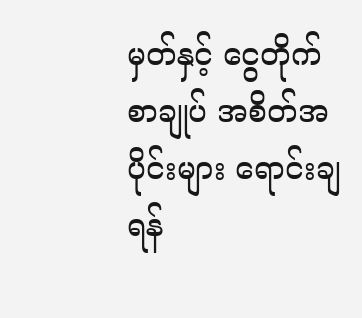မှတ်နှင့် ငွေတိုက်စာချုပ် အစိတ်အပိုင်းများ ရောင်းချရန်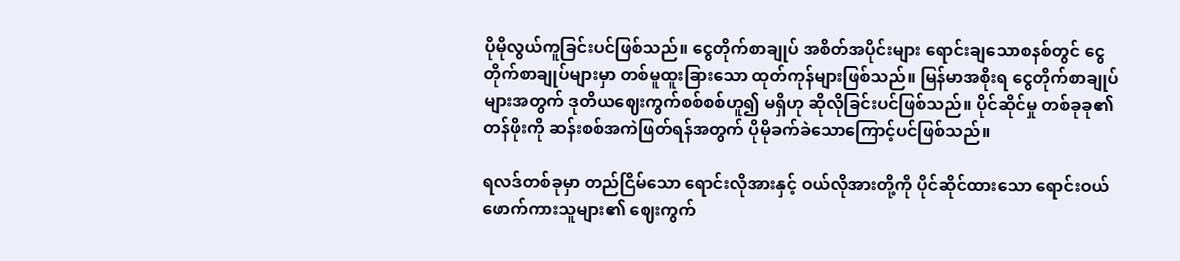ပိုမိုလွယ်ကူခြင်းပင်ဖြစ်သည်။ ငွေတိုက်စာချုပ် အစိတ်အပိုင်းများ ရောင်းချသောစနစ်တွင် ငွေတိုက်စာချုပ်များမှာ တစ်မူထူးခြားသော ထုတ်ကုန်များဖြစ်သည်။ မြန်မာအစိုးရ ငွေတိုက်စာချုပ်များအတွက် ဒုတိယဈေးကွက်စစ်စစ်ဟူ၍ မရှိဟု ဆိုလိုခြင်းပင်ဖြစ်သည်။ ပိုင်ဆိုင်မှု တစ်ခုခု၏ တန်ဖိုးကို ဆန်းစစ်အကဲဖြတ်ရန်အတွက် ပိုမိုခက်ခဲသောကြောင့်ပင်ဖြစ်သည်။

ရလဒ်တစ်ခုမှာ တည်ငြိမ်သော ရောင်းလိုအားနှင့် ဝယ်လိုအားတို့ကို ပိုင်ဆိုင်ထားသော ရောင်းဝယ်ဖောက်ကားသူများ၏ ဈေးကွက်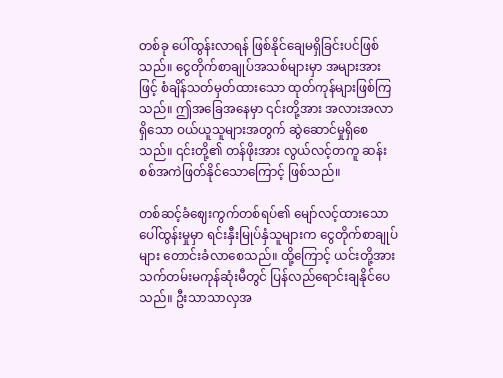တစ်ခု ပေါ်ထွန်းလာရန် ဖြစ်နိုင်ချေမရှိခြင်းပင်ဖြစ်သည်။ ငွေတိုက်စာချုပ်အသစ်များမှာ အများအားဖြင့် စံချိန်သတ်မှတ်ထားသော ထုတ်ကုန်များဖြစ်ကြသည်။ ဤအခြေအနေမှာ ၎င်းတို့အား အလားအလာရှိသော ဝယ်ယူသူများအတွက် ဆွဲဆောင်မှုရှိစေသည်။ ၎င်းတို့၏ တန်ဖိုးအား လွယ်လင့်တကူ ဆန်းစစ်အကဲဖြတ်နိုင်သောကြောင့် ဖြစ်သည်။

တစ်ဆင့်ခံဈေးကွက်တစ်ရပ်၏ မျော်လင့်ထားသော ပေါ်ထွန်းမှုမှာ ရင်းနှီးမြုပ်နှံသူများက ငွေတိုက်စာချုပ်များ တောင်းခံလာစေသည်။ ထို့ကြောင့် ယင်းတို့အား သက်တမ်းမကုန်ဆုံးမီတွင် ပြန်လည်ရောင်းချနိုင်ပေသည်။ ဦးသာသာလှအ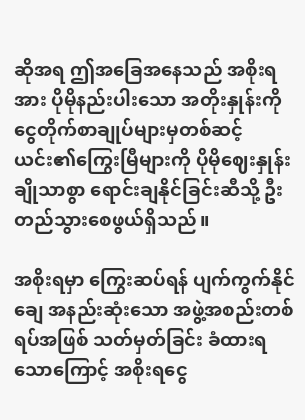ဆိုအရ ဤအခြေအနေသည် အစိုးရအား ပိုမိုနည်းပါးသော အတိုးနှုန်းကို ငွေတိုက်စာချုပ်များမှတစ်ဆင့် ယင်း၏ကြွေးမြီများကို ပိုမိုဈေးနှုန်းချိုသာစွာ ရောင်းချနိုင်ခြင်းဆီသို့ ဦးတည်သွားစေဖွယ်ရှိသည်။

အစိုးရမှာ ကြွေးဆပ်ရန် ပျက်ကွက်နိုင်ချေ အနည်းဆုံးသော အဖွဲ့အစည်းတစ်ရပ်အဖြစ် သတ်မှတ်ခြင်း ခံထားရသောကြောင့် အစိုးရငွေ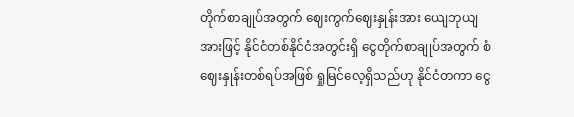တိုက်စာချုပ်အတွက် ဈေးကွက်ဈေးနှုန်းအား ယျေဘုယျအားဖြင့် နိုင်ငံတစ်နိုင်ငံအတွင်းရှိ ငွေတိုက်စာချုပ်အတွက် စံဈေးနှုန်းတစ်ရပ်အဖြစ် ရှုမြင်လေ့ရှိသည်ဟု နိုင်ငံတကာ ငွေ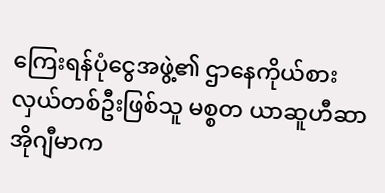ကြေးရန်ပုံငွေအဖွဲ့၏ ဌာနေကိုယ်စားလှယ်တစ်ဦးဖြစ်သူ မစ္စတ ယာဆူဟီဆာ အိုဂျီမာက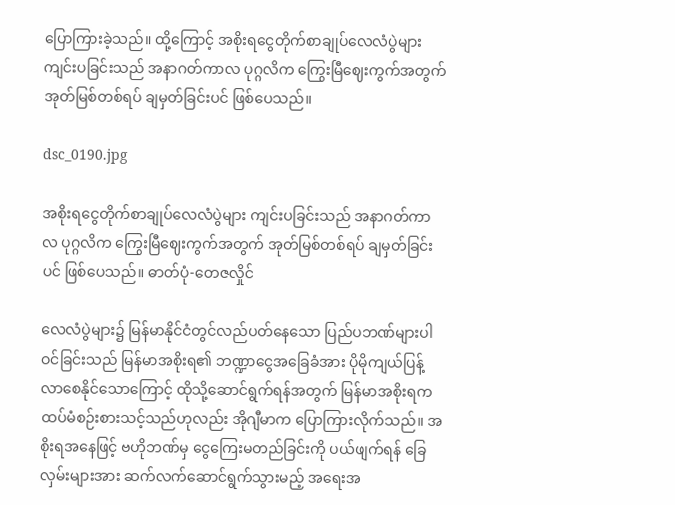ပြောကြားခဲ့သည်။ ထို့ကြောင့် အစိုးရငွေတိုက်စာချုပ်လေလံပွဲများ ကျင်းပခြင်းသည် အနာဂတ်ကာလ ပုဂ္ဂလိက ကြွေးမြီဈေးကွက်အတွက် အုတ်မြစ်တစ်ရပ် ချမှတ်ခြင်းပင် ဖြစ်ပေသည်။

dsc_0190.jpg

အစိုးရငွေတိုက်စာချုပ်လေလံပွဲများ ကျင်းပခြင်းသည် အနာဂတ်ကာလ ပုဂ္ဂလိက ကြွေးမြီဈေးကွက်အတွက် အုတ်မြစ်တစ်ရပ် ချမှတ်ခြင်းပင် ဖြစ်ပေသည်။ ဓာတ်ပုံ-တေဇလှိုင်

လေလံပွဲများ၌ မြန်မာနိုင်ငံတွင်လည်ပတ်နေသော ပြည်ပဘဏ်များပါဝင်ခြင်းသည် မြန်မာအစိုးရ၏ ဘဏ္ဍာငွေအခြေခံအား ပိုမိုကျယ်ပြန့်လာစေနိုင်သောကြောင့် ထိုသို့ဆောင်ရွက်ရန်အတွက် မြန်မာအစိုးရက ထပ်မံစဉ်းစားသင့်သည်ဟုလည်း အိုဂျီမာက ပြောကြားလိုက်သည်။ အစိုးရအနေဖြင့် ဗဟိုဘဏ်မှ ငွေကြေးမတည်ခြင်းကို ပယ်ဖျက်ရန် ခြေလှမ်းများအား ဆက်လက်ဆောင်ရွက်သွားမည့် အရေးအ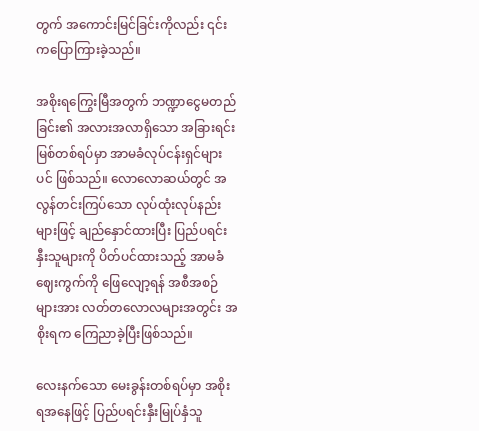တွက် အကောင်းမြင်ခြင်းကိုလည်း ၎င်းကပြောကြားခဲ့သည်။

အစိုးရကြွေးမြီအတွက် ဘဏ္ဍာငွေမတည်ခြင်း၏ အလားအလာရှိသော အခြားရင်းမြစ်တစ်ရပ်မှာ အာမခံလုပ်ငန်းရှင်များပင် ဖြစ်သည်။ လောလောဆယ်တွင် အလွန်တင်းကြပ်သော လုပ်ထုံးလုပ်နည်းများဖြင့် ချည်နှောင်ထားပြီး ပြည်ပရင်းနှီးသူများကို ပိတ်ပင်ထားသည့် အာမခံဈေးကွက်ကို ဖြေလျော့ရန် အစီအစဉ်များအား လတ်တလောလများအတွင်း အစိုးရက ကြေညာခဲ့ပြီးဖြစ်သည်။

လေးနက်သော မေးခွန်းတစ်ရပ်မှာ အစိုးရအနေဖြင့် ပြည်ပရင်းနှီးမြုပ်နှံသူ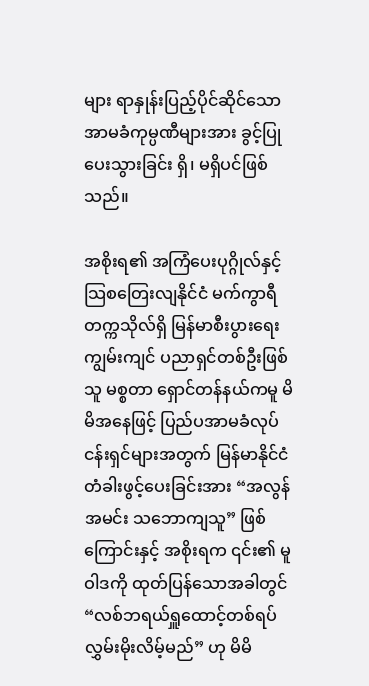များ ရာနှုန်းပြည့်ပိုင်ဆိုင်သော အာမခံကုမ္ပဏီများအား ခွင့်ပြုပေးသွားခြင်း ရှိ၊ မရှိပင်ဖြစ်သည်။

အစိုးရ၏ အကြံပေးပုဂ္ဂိုလ်နှင့် သြစတြေးလျနိုင်ငံ မက်ကွာရီတက္ကသိုလ်ရှိ မြန်မာစီးပွားရေး ကျွမ်းကျင် ပညာရှင်တစ်ဦးဖြစ်သူ မစ္စတာ ရှောင်တန်နယ်ကမူ မိမိအနေဖြင့် ပြည်ပအာမခံလုပ်ငန်းရှင်များအတွက် မြန်မာနိုင်ငံ တံခါးဖွင့်ပေးခြင်းအား “အလွန်အမင်း သဘောကျသူ” ဖြစ်ကြောင်းနှင့် အစိုးရက ၎င်း၏ မူဝါဒကို ထုတ်ပြန်သောအခါတွင် “လစ်ဘရယ်ရှူထောင့်တစ်ရပ် လွှမ်းမိုးလိမ့်မည်” ဟု မိမိ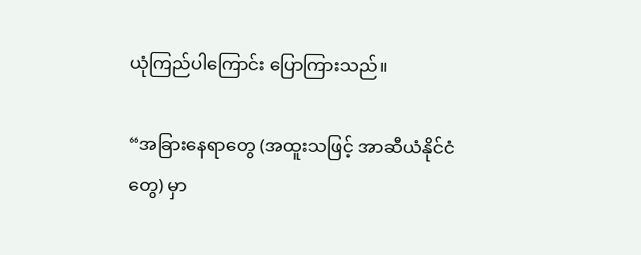ယုံကြည်ပါကြောင်း ပြောကြားသည်။

“အခြားနေရာတွေ (အထူးသဖြင့် အာဆီယံနိုင်ငံတွေ) မှာ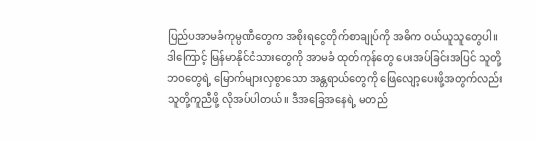ပြည်ပအာမခံကုမ္ပဏီတွေက အစိုးရငွေတိုက်စာချုပ်ကို အဓိက ဝယ်ယူသူတွေပါ။ ဒါကြောင့် မြန်မာနိုင်ငံသားတွေကို အာမခံ ထုတ်ကုန်တွေ ပေးအပ်ခြင်းအပြင် သူတို့ဘဝတွေရဲ့ မြောက်များလှစွာသော အန္တရာယ်တွေကို ဖြေလျော့ပေးဖို့အတွက်လည်း သူတို့ကူညီဖို့ လိုအပ်ပါတယ်။ ဒီအခြေအနေရဲ့ မတည်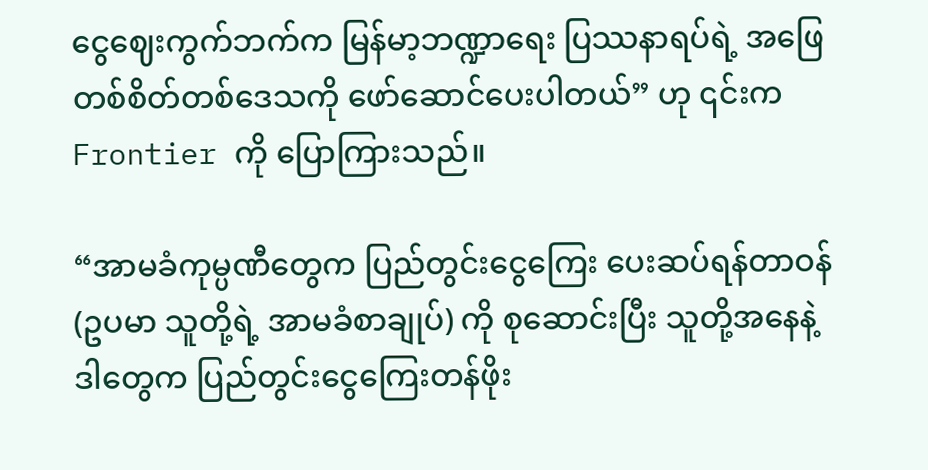ငွေဈေးကွက်ဘက်က မြန်မာ့ဘဏ္ဍာရေး ပြဿနာရပ်ရဲ့ အဖြေတစ်စိတ်တစ်ဒေသကို ဖော်ဆောင်ပေးပါတယ်” ဟု ၎င်းက Frontier ကို ပြောကြားသည်။

“အာမခံကုမ္ပဏီတွေက ပြည်တွင်းငွေကြေး ပေးဆပ်ရန်တာဝန် (ဥပမာ သူတို့ရဲ့ အာမခံစာချုပ်) ကို စုဆောင်းပြီး သူတို့အနေနဲ့ ဒါတွေက ပြည်တွင်းငွေကြေးတန်ဖိုး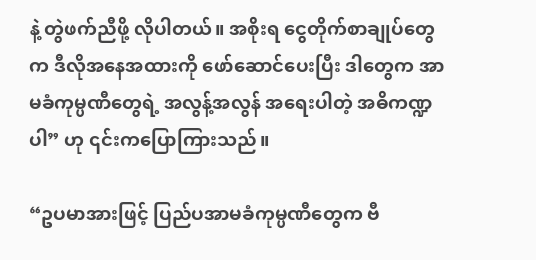နဲ့ တွဲဖက်ညီဖို့ လိုပါတယ်။ အစိုးရ ငွေတိုက်စာချုပ်တွေက ဒီလိုအနေအထားကို ဖော်ဆောင်ပေးပြီး ဒါတွေက အာမခံကုမ္ပဏီတွေရဲ့ အလွန့်အလွန် အရေးပါတဲ့ အဓိကဏ္ဍပါ” ဟု ၎င်းကပြောကြားသည်။

“ဥပမာအားဖြင့် ပြည်ပအာမခံကုမ္ပဏီတွေက ဗီ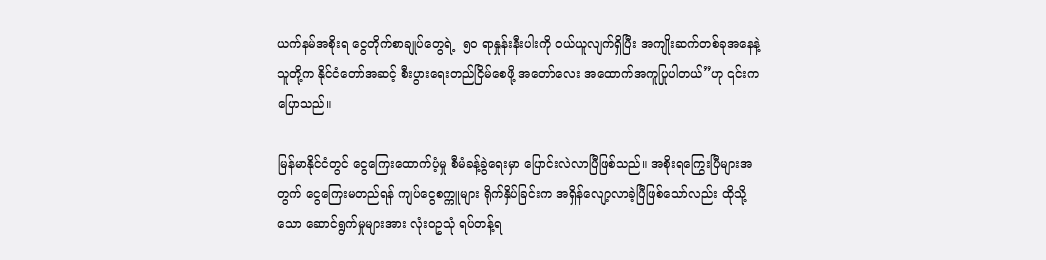ယက်နမ်အစိုးရ ငွေတိုက်စာချုပ်တွေရဲ့  ၅၀ ရာနှုန်းနီးပါးကို ဝယ်ယူလျက်ရှိပြီး အကျိုးဆက်တစ်ခုအနေနဲ့ သူတို့က နိုင်ငံတော်အဆင့် စီးပွားရေးတည်ငြိမ်စေဖို့ အတော်လေး အထောက်အကူပြုပါတယ်”ဟု ၎င်းကပြောသည်။

မြန်မာနိုင်ငံတွင် ငွေကြေးထောက်ပံ့မှု စီမံခန့်ခွဲရေးမှာ ပြောင်းလဲလာပြီဖြစ်သည်။ အစိုးရကြွေးပြီများအတွက် ငွေကြေးမတည်ရန် ကျပ်ငွေစက္ကူများ ရိုက်နှိပ်ခြင်းက အရှိန်လျော့လာခဲ့ပြီဖြစ်သော်လည်း ထိုသို့သော ဆောင်ရွက်မှုများအား လုံးဝဥသုံ ရပ်တန့်ရ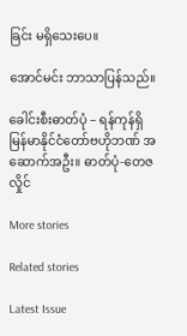ခြင်း မရှိသေးပေ။

အောင်မင်း ဘာသာပြန်သည်။

ခေါင်းစီးဓာတ်ပုံ – ရန်ကုန်ရှိ မြန်မာနိုင်ငံတော်ဗဟိုဘဏ် အဆောက်အဦး။ ဓာတ်ပုံ-တေဇလှိုင်

More stories

Related stories

Latest Issue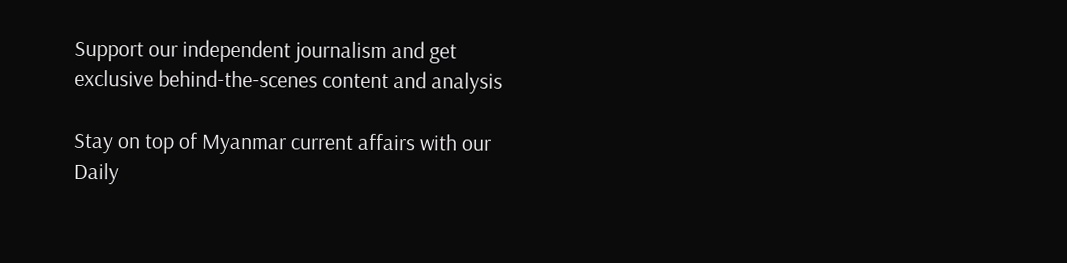Support our independent journalism and get exclusive behind-the-scenes content and analysis

Stay on top of Myanmar current affairs with our Daily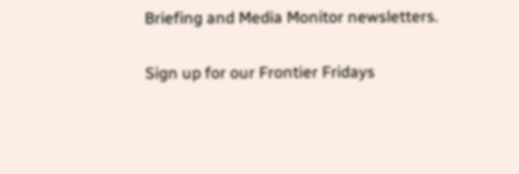Briefing and Media Monitor newsletters.

Sign up for our Frontier Fridays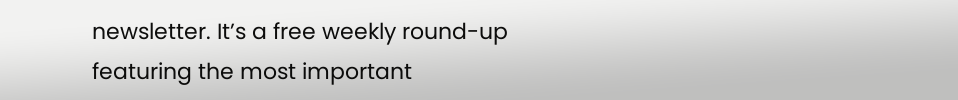newsletter. It’s a free weekly round-up featuring the most important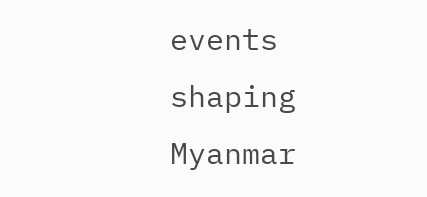events shaping Myanmar